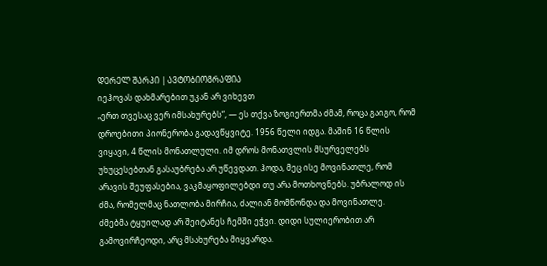ᲓᲔᲠᲔᲚ ᲨᲐᲠᲞᲘ | ᲐᲕᲢᲝᲑᲘᲝᲒᲠᲐᲤᲘᲐ
იეჰოვას დახმარებით უკან არ ვიხევთ
„ერთ თვესაც ვერ იმსახურებს“, — ეს თქვა ზოგიერთმა ძმამ, როცა გაიგო, რომ დროებითი პიონერობა გადავწყვიტე. 1956 წელი იდგა. მაშინ 16 წლის ვიყავი, 4 წლის მონათლული. იმ დროს მონათვლის მსურველებს უხუცესებთან გასაუბრება არ უწევდათ. ჰოდა, მეც ისე მოვინათლე, რომ არავის შეუფასებია, ვაკმაყოფილებდი თუ არა მოთხოვნებს. უბრალოდ ის ძმა, რომელმაც ნათლობა მირჩია, ძალიან მომწონდა და მოვინათლე.
ძმებმა ტყუილად არ შეიტანეს ჩემში ეჭვი. დიდი სულიერობით არ გამოვირჩეოდი, არც მსახურება მიყვარდა.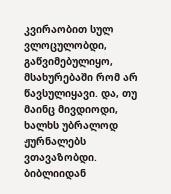კვირაობით სულ ვლოცულობდი, გაწვიმებულიყო, მსახურებაში რომ არ წავსულიყავი. და, თუ მაინც მივდიოდი, ხალხს უბრალოდ ჟურნალებს ვთავაზობდი. ბიბლიიდან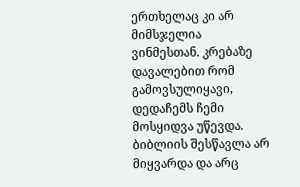ერთხელაც კი არ მიმსჯელია ვინმესთან. კრებაზე დავალებით რომ გამოვსულიყავი, დედაჩემს ჩემი მოსყიდვა უწევდა. ბიბლიის შესწავლა არ მიყვარდა და არც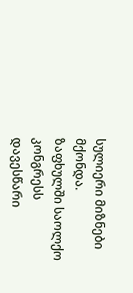სულიერი მიზნები მქონდა.
ზაფხულში საოლქო კონგრესს დავესწარი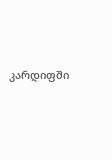კარდიფში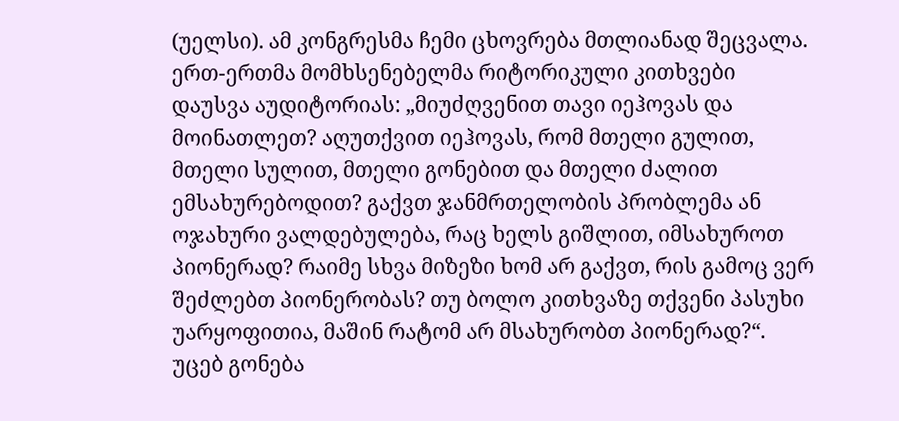(უელსი). ამ კონგრესმა ჩემი ცხოვრება მთლიანად შეცვალა. ერთ-ერთმა მომხსენებელმა რიტორიკული კითხვები დაუსვა აუდიტორიას: „მიუძღვენით თავი იეჰოვას და მოინათლეთ? აღუთქვით იეჰოვას, რომ მთელი გულით, მთელი სულით, მთელი გონებით და მთელი ძალით ემსახურებოდით? გაქვთ ჯანმრთელობის პრობლემა ან ოჯახური ვალდებულება, რაც ხელს გიშლით, იმსახუროთ პიონერად? რაიმე სხვა მიზეზი ხომ არ გაქვთ, რის გამოც ვერ შეძლებთ პიონერობას? თუ ბოლო კითხვაზე თქვენი პასუხი უარყოფითია, მაშინ რატომ არ მსახურობთ პიონერად?“.
უცებ გონება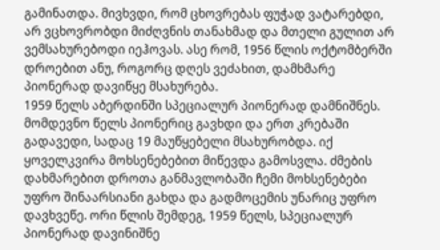გამინათდა. მივხვდი, რომ ცხოვრებას ფუჭად ვატარებდი, არ ვცხოვრობდი მიძღვნის თანახმად და მთელი გულით არ ვემსახურებოდი იეჰოვას. ასე რომ, 1956 წლის ოქტომბერში დროებით ანუ, როგორც დღეს ვეძახით, დამხმარე პიონერად დავიწყე მსახურება.
1959 წელს აბერდინში სპეციალურ პიონერად დამნიშნეს.
მომდევნო წელს პიონერიც გავხდი და ერთ კრებაში გადავედი, სადაც 19 მაუწყებელი მსახურობდა. იქ ყოველკვირა მოხსენებებით მიწევდა გამოსვლა. ძმების დახმარებით დროთა განმავლობაში ჩემი მოხსენებები უფრო შინაარსიანი გახდა და გადმოცემის უნარიც უფრო დავხვეწე. ორი წლის შემდეგ, 1959 წელს, სპეციალურ პიონერად დავინიშნე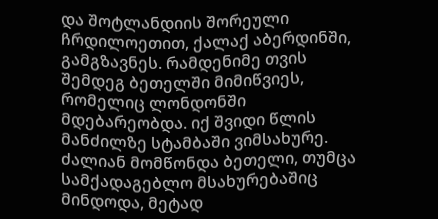და შოტლანდიის შორეული ჩრდილოეთით, ქალაქ აბერდინში, გამგზავნეს. რამდენიმე თვის შემდეგ ბეთელში მიმიწვიეს, რომელიც ლონდონში მდებარეობდა. იქ შვიდი წლის მანძილზე სტამბაში ვიმსახურე.
ძალიან მომწონდა ბეთელი, თუმცა სამქადაგებლო მსახურებაშიც მინდოდა, მეტად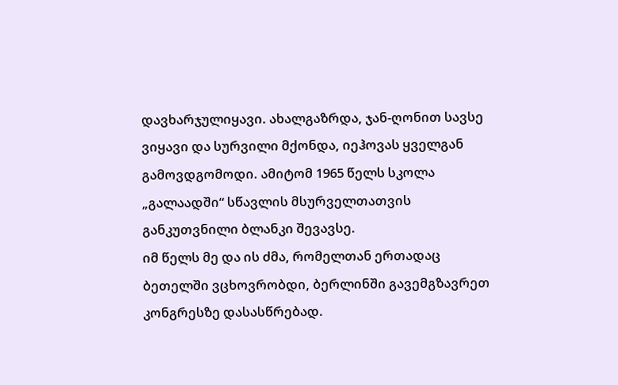დავხარჯულიყავი. ახალგაზრდა, ჯან-ღონით სავსე ვიყავი და სურვილი მქონდა, იეჰოვას ყველგან გამოვდგომოდი. ამიტომ 1965 წელს სკოლა „გალაადში“ სწავლის მსურველთათვის განკუთვნილი ბლანკი შევავსე.
იმ წელს მე და ის ძმა, რომელთან ერთადაც ბეთელში ვცხოვრობდი, ბერლინში გავემგზავრეთ კონგრესზე დასასწრებად.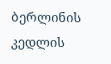ბერლინის კედლის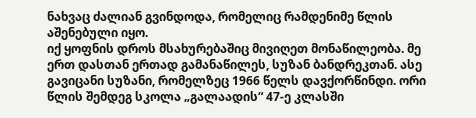ნახვაც ძალიან გვინდოდა, რომელიც რამდენიმე წლის აშენებული იყო.
იქ ყოფნის დროს მსახურებაშიც მივიღეთ მონაწილეობა. მე ერთ დასთან ერთად გამანაწილეს, სუზან ბანდრეკთან. ასე გავიცანი სუზანი, რომელზეც 1966 წელს დავქორწინდი. ორი წლის შემდეგ სკოლა „გალაადის“ 47-ე კლასში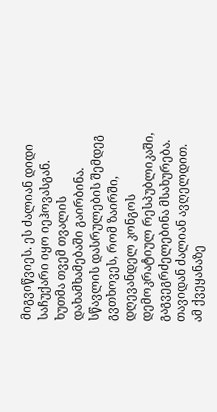მიგვიწვიეს. ეს ძალიან დიდი საჩუქარი იყო იეჰოვასგან. ხუთმა თვემ თვალის დახამხამებაში გაირბინა. სწავლის დასრულების შემდეგ გვთხოვეს, რომ ზაირში, დღევანდელ კონგოს დემოკრატიულ რესპუბლიკაში, გაგვეგრძელებინა მსახურება. თავიდან ძალიან ავღელდით. ამ ქვეყანაზე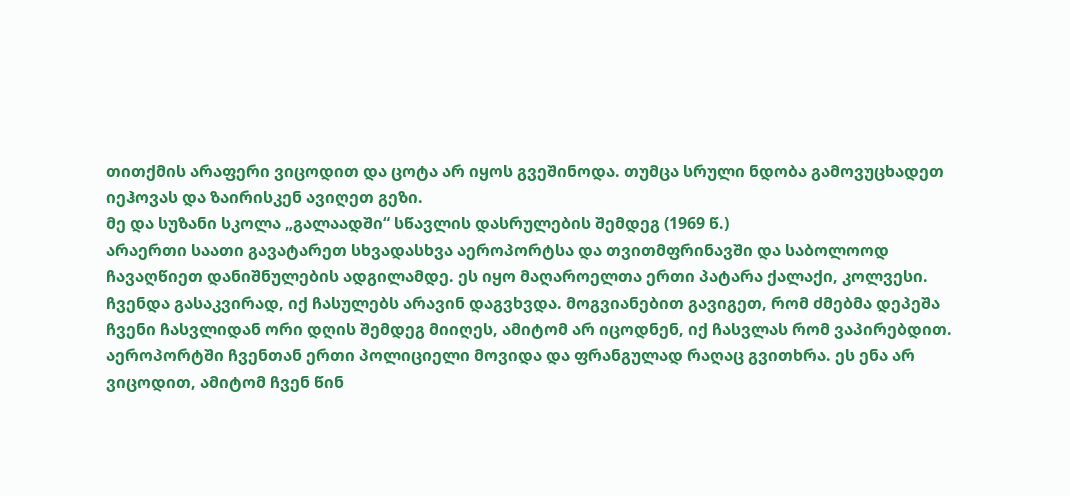თითქმის არაფერი ვიცოდით და ცოტა არ იყოს გვეშინოდა. თუმცა სრული ნდობა გამოვუცხადეთ იეჰოვას და ზაირისკენ ავიღეთ გეზი.
მე და სუზანი სკოლა „გალაადში“ სწავლის დასრულების შემდეგ (1969 წ.)
არაერთი საათი გავატარეთ სხვადასხვა აეროპორტსა და თვითმფრინავში და საბოლოოდ ჩავაღწიეთ დანიშნულების ადგილამდე. ეს იყო მაღაროელთა ერთი პატარა ქალაქი, კოლვესი. ჩვენდა გასაკვირად, იქ ჩასულებს არავინ დაგვხვდა. მოგვიანებით გავიგეთ, რომ ძმებმა დეპეშა ჩვენი ჩასვლიდან ორი დღის შემდეგ მიიღეს, ამიტომ არ იცოდნენ, იქ ჩასვლას რომ ვაპირებდით. აეროპორტში ჩვენთან ერთი პოლიციელი მოვიდა და ფრანგულად რაღაც გვითხრა. ეს ენა არ ვიცოდით, ამიტომ ჩვენ წინ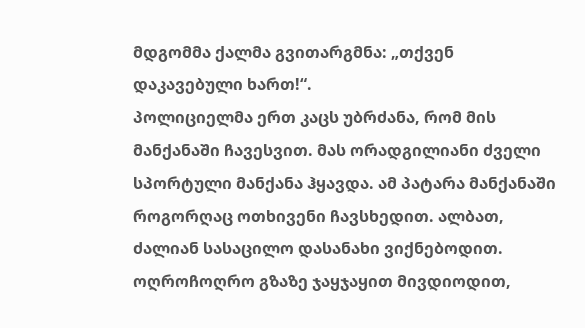მდგომმა ქალმა გვითარგმნა: „თქვენ დაკავებული ხართ!“.
პოლიციელმა ერთ კაცს უბრძანა, რომ მის მანქანაში ჩავესვით. მას ორადგილიანი ძველი სპორტული მანქანა ჰყავდა. ამ პატარა მანქანაში როგორღაც ოთხივენი ჩავსხედით. ალბათ, ძალიან სასაცილო დასანახი ვიქნებოდით. ოღროჩოღრო გზაზე ჯაყჯაყით მივდიოდით,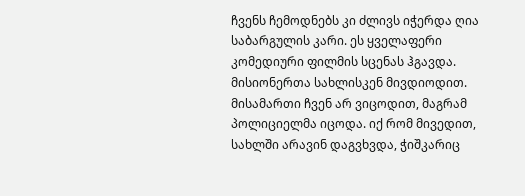ჩვენს ჩემოდნებს კი ძლივს იჭერდა ღია საბარგულის კარი. ეს ყველაფერი კომედიური ფილმის სცენას ჰგავდა.
მისიონერთა სახლისკენ მივდიოდით. მისამართი ჩვენ არ ვიცოდით, მაგრამ პოლიციელმა იცოდა. იქ რომ მივედით, სახლში არავინ დაგვხვდა, ჭიშკარიც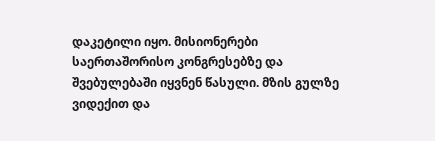დაკეტილი იყო. მისიონერები საერთაშორისო კონგრესებზე და შვებულებაში იყვნენ წასული. მზის გულზე ვიდექით და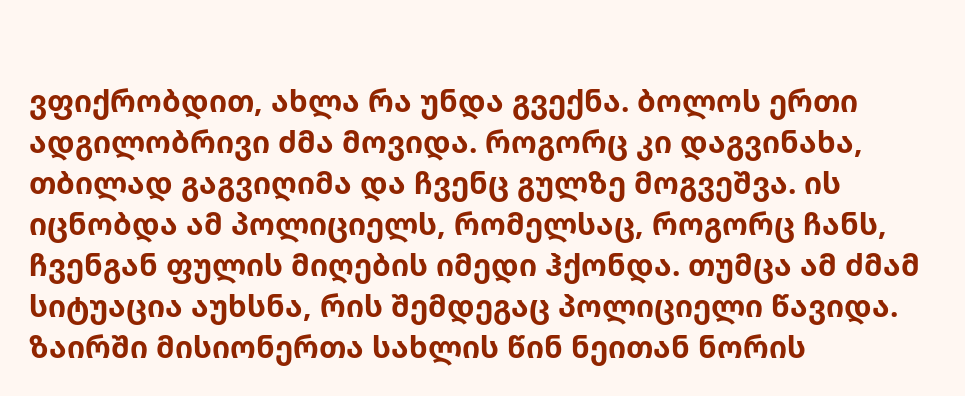ვფიქრობდით, ახლა რა უნდა გვექნა. ბოლოს ერთი ადგილობრივი ძმა მოვიდა. როგორც კი დაგვინახა, თბილად გაგვიღიმა და ჩვენც გულზე მოგვეშვა. ის იცნობდა ამ პოლიციელს, რომელსაც, როგორც ჩანს, ჩვენგან ფულის მიღების იმედი ჰქონდა. თუმცა ამ ძმამ სიტუაცია აუხსნა, რის შემდეგაც პოლიციელი წავიდა.
ზაირში მისიონერთა სახლის წინ ნეითან ნორის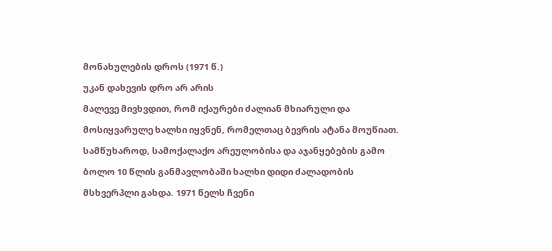მონახულების დროს (1971 წ.)
უკან დახევის დრო არ არის
მალევე მივხვდით, რომ იქაურები ძალიან მხიარული და მოსიყვარულე ხალხი იყვნენ, რომელთაც ბევრის ატანა მოუწიათ. სამწუხაროდ, სამოქალაქო არეულობისა და აჯანყებების გამო ბოლო 10 წლის განმავლობაში ხალხი დიდი ძალადობის მსხვერპლი გახდა. 1971 წელს ჩვენი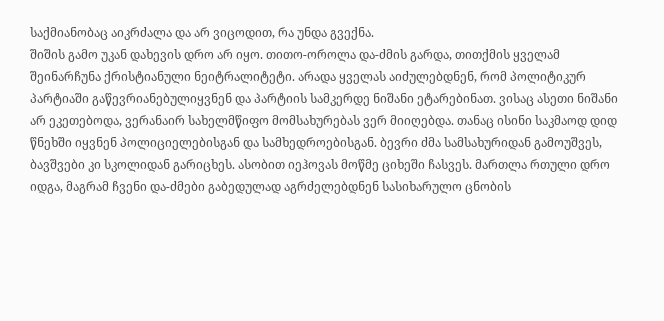საქმიანობაც აიკრძალა და არ ვიცოდით, რა უნდა გვექნა.
შიშის გამო უკან დახევის დრო არ იყო. თითო-ოროლა და-ძმის გარდა, თითქმის ყველამ შეინარჩუნა ქრისტიანული ნეიტრალიტეტი. არადა ყველას აიძულებდნენ, რომ პოლიტიკურ პარტიაში გაწევრიანებულიყვნენ და პარტიის სამკერდე ნიშანი ეტარებინათ. ვისაც ასეთი ნიშანი არ ეკეთებოდა, ვერანაირ სახელმწიფო მომსახურებას ვერ მიიღებდა. თანაც ისინი საკმაოდ დიდ წნეხში იყვნენ პოლიციელებისგან და სამხედროებისგან. ბევრი ძმა სამსახურიდან გამოუშვეს, ბავშვები კი სკოლიდან გარიცხეს. ასობით იეჰოვას მოწმე ციხეში ჩასვეს. მართლა რთული დრო იდგა, მაგრამ ჩვენი და-ძმები გაბედულად აგრძელებდნენ სასიხარულო ცნობის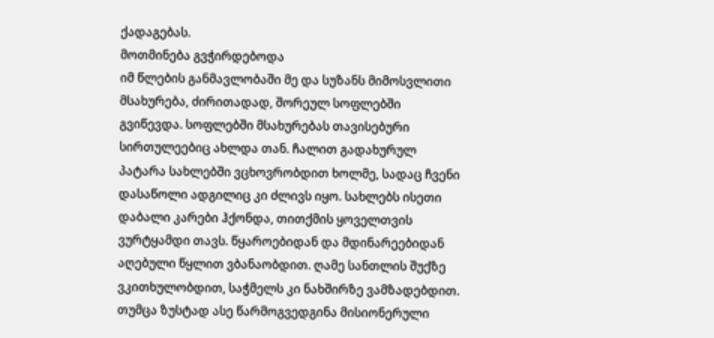ქადაგებას.
მოთმინება გვჭირდებოდა
იმ წლების განმავლობაში მე და სუზანს მიმოსვლითი მსახურება, ძირითადად, შორეულ სოფლებში გვიწევდა. სოფლებში მსახურებას თავისებური სირთულეებიც ახლდა თან. ჩალით გადახურულ პატარა სახლებში ვცხოვრობდით ხოლმე, სადაც ჩვენი დასაწოლი ადგილიც კი ძლივს იყო. სახლებს ისეთი დაბალი კარები ჰქონდა, თითქმის ყოველთვის ვურტყამდი თავს. წყაროებიდან და მდინარეებიდან აღებული წყლით ვბანაობდით. ღამე სანთლის შუქზე ვკითხულობდით, საჭმელს კი ნახშირზე ვამზადებდით. თუმცა ზუსტად ასე წარმოგვედგინა მისიონერული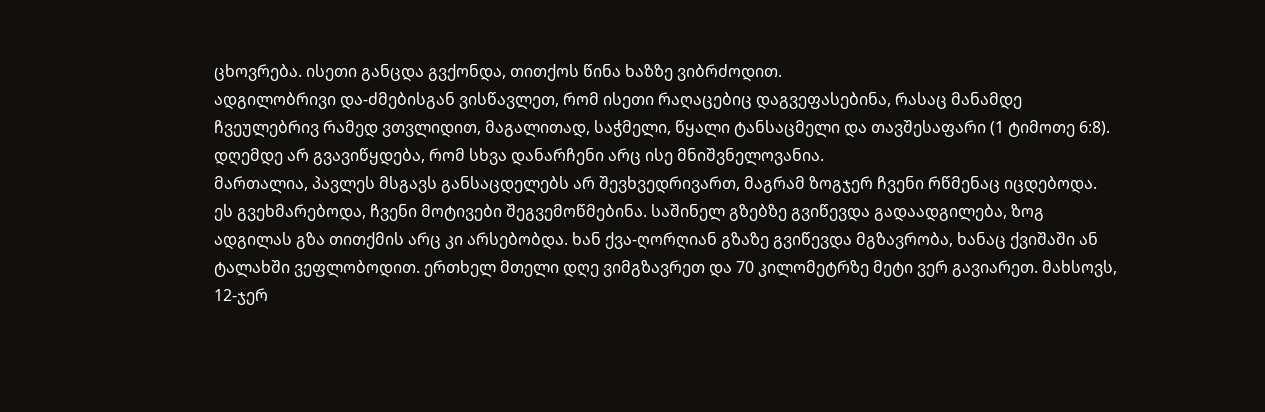ცხოვრება. ისეთი განცდა გვქონდა, თითქოს წინა ხაზზე ვიბრძოდით.
ადგილობრივი და-ძმებისგან ვისწავლეთ, რომ ისეთი რაღაცებიც დაგვეფასებინა, რასაც მანამდე ჩვეულებრივ რამედ ვთვლიდით, მაგალითად, საჭმელი, წყალი ტანსაცმელი და თავშესაფარი (1 ტიმოთე 6:8). დღემდე არ გვავიწყდება, რომ სხვა დანარჩენი არც ისე მნიშვნელოვანია.
მართალია, პავლეს მსგავს განსაცდელებს არ შევხვედრივართ, მაგრამ ზოგჯერ ჩვენი რწმენაც იცდებოდა. ეს გვეხმარებოდა, ჩვენი მოტივები შეგვემოწმებინა. საშინელ გზებზე გვიწევდა გადაადგილება, ზოგ ადგილას გზა თითქმის არც კი არსებობდა. ხან ქვა-ღორღიან გზაზე გვიწევდა მგზავრობა, ხანაც ქვიშაში ან ტალახში ვეფლობოდით. ერთხელ მთელი დღე ვიმგზავრეთ და 70 კილომეტრზე მეტი ვერ გავიარეთ. მახსოვს, 12-ჯერ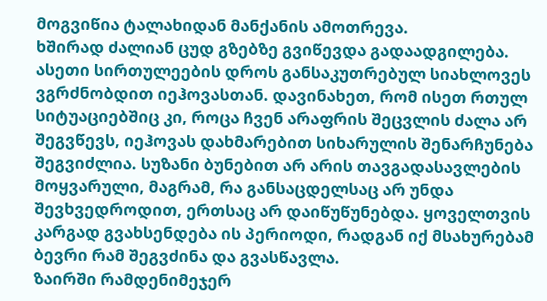მოგვიწია ტალახიდან მანქანის ამოთრევა.
ხშირად ძალიან ცუდ გზებზე გვიწევდა გადაადგილება.
ასეთი სირთულეების დროს განსაკუთრებულ სიახლოვეს ვგრძნობდით იეჰოვასთან. დავინახეთ, რომ ისეთ რთულ სიტუაციებშიც კი, როცა ჩვენ არაფრის შეცვლის ძალა არ შეგვწევს, იეჰოვას დახმარებით სიხარულის შენარჩუნება შეგვიძლია. სუზანი ბუნებით არ არის თავგადასავლების მოყვარული, მაგრამ, რა განსაცდელსაც არ უნდა შევხვედროდით, ერთსაც არ დაიწუწუნებდა. ყოველთვის კარგად გვახსენდება ის პერიოდი, რადგან იქ მსახურებამ ბევრი რამ შეგვძინა და გვასწავლა.
ზაირში რამდენიმეჯერ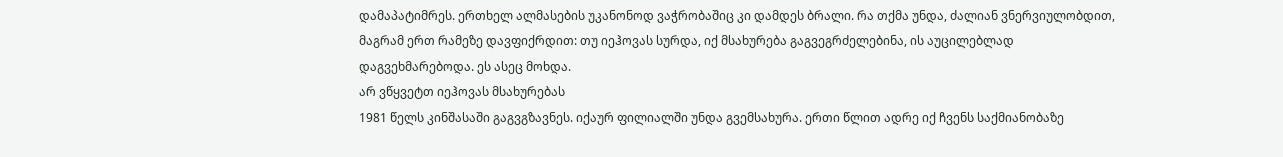დამაპატიმრეს. ერთხელ ალმასების უკანონოდ ვაჭრობაშიც კი დამდეს ბრალი. რა თქმა უნდა, ძალიან ვნერვიულობდით, მაგრამ ერთ რამეზე დავფიქრდით: თუ იეჰოვას სურდა, იქ მსახურება გაგვეგრძელებინა, ის აუცილებლად დაგვეხმარებოდა. ეს ასეც მოხდა.
არ ვწყვეტთ იეჰოვას მსახურებას
1981 წელს კინშასაში გაგვგზავნეს. იქაურ ფილიალში უნდა გვემსახურა. ერთი წლით ადრე იქ ჩვენს საქმიანობაზე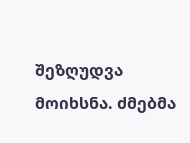შეზღუდვა მოიხსნა. ძმებმა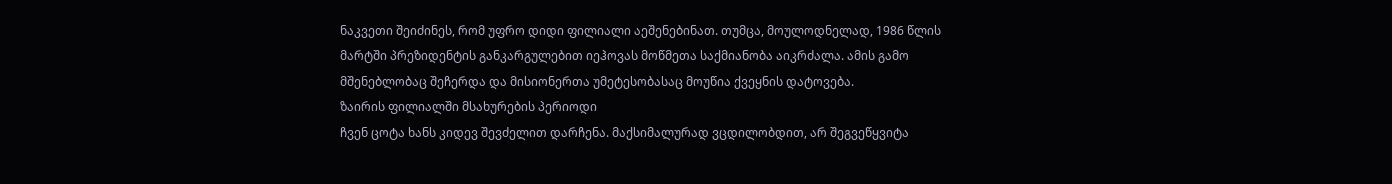ნაკვეთი შეიძინეს, რომ უფრო დიდი ფილიალი აეშენებინათ. თუმცა, მოულოდნელად, 1986 წლის მარტში პრეზიდენტის განკარგულებით იეჰოვას მოწმეთა საქმიანობა აიკრძალა. ამის გამო მშენებლობაც შეჩერდა და მისიონერთა უმეტესობასაც მოუწია ქვეყნის დატოვება.
ზაირის ფილიალში მსახურების პერიოდი
ჩვენ ცოტა ხანს კიდევ შევძელით დარჩენა. მაქსიმალურად ვცდილობდით, არ შეგვეწყვიტა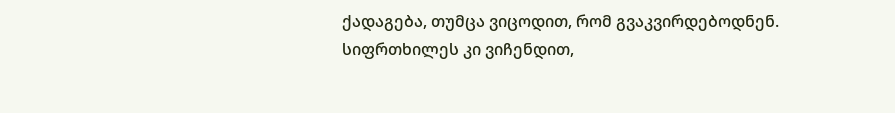ქადაგება, თუმცა ვიცოდით, რომ გვაკვირდებოდნენ. სიფრთხილეს კი ვიჩენდით,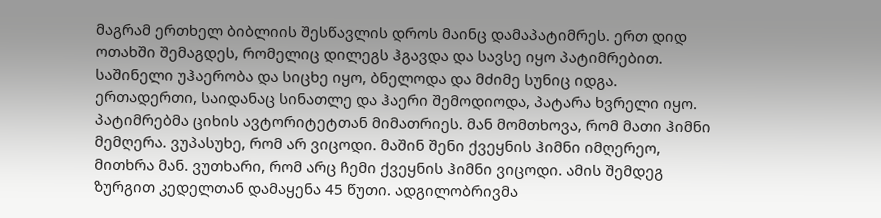მაგრამ ერთხელ ბიბლიის შესწავლის დროს მაინც დამაპატიმრეს. ერთ დიდ ოთახში შემაგდეს, რომელიც დილეგს ჰგავდა და სავსე იყო პატიმრებით. საშინელი უჰაერობა და სიცხე იყო, ბნელოდა და მძიმე სუნიც იდგა. ერთადერთი, საიდანაც სინათლე და ჰაერი შემოდიოდა, პატარა ხვრელი იყო. პატიმრებმა ციხის ავტორიტეტთან მიმათრიეს. მან მომთხოვა, რომ მათი ჰიმნი მემღერა. ვუპასუხე, რომ არ ვიცოდი. მაშინ შენი ქვეყნის ჰიმნი იმღერეო, მითხრა მან. ვუთხარი, რომ არც ჩემი ქვეყნის ჰიმნი ვიცოდი. ამის შემდეგ ზურგით კედელთან დამაყენა 45 წუთი. ადგილობრივმა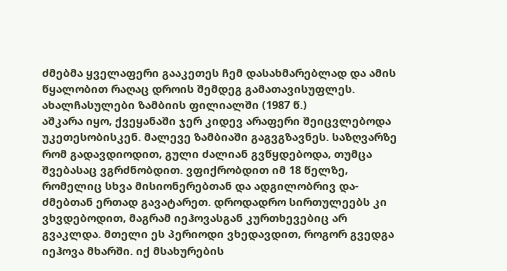ძმებმა ყველაფერი გააკეთეს ჩემ დასახმარებლად და ამის წყალობით რაღაც დროის შემდეგ გამათავისუფლეს.
ახალჩასულები ზამბიის ფილიალში (1987 წ.)
აშკარა იყო, ქვეყანაში ჯერ კიდევ არაფერი შეიცვლებოდა უკეთესობისკენ. მალევე ზამბიაში გაგვგზავნეს. საზღვარზე რომ გადავდიოდით, გული ძალიან გვწყდებოდა, თუმცა შვებასაც ვგრძნობდით. ვფიქრობდით იმ 18 წელზე, რომელიც სხვა მისიონერებთან და ადგილობრივ და-ძმებთან ერთად გავატარეთ. დროდადრო სირთულეებს კი ვხვდებოდით, მაგრამ იეჰოვასგან კურთხევებიც არ გვაკლდა. მთელი ეს პერიოდი ვხედავდით, როგორ გვედგა იეჰოვა მხარში. იქ მსახურების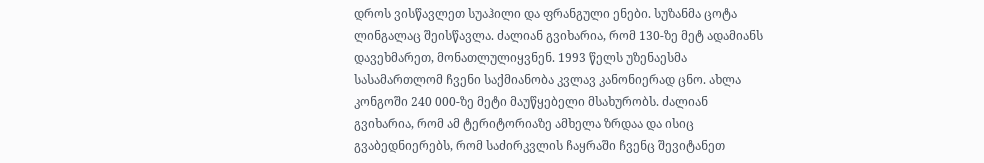დროს ვისწავლეთ სუაჰილი და ფრანგული ენები. სუზანმა ცოტა ლინგალაც შეისწავლა. ძალიან გვიხარია, რომ 130-ზე მეტ ადამიანს დავეხმარეთ, მონათლულიყვნენ. 1993 წელს უზენაესმა სასამართლომ ჩვენი საქმიანობა კვლავ კანონიერად ცნო. ახლა კონგოში 240 000-ზე მეტი მაუწყებელი მსახურობს. ძალიან გვიხარია, რომ ამ ტერიტორიაზე ამხელა ზრდაა და ისიც გვაბედნიერებს, რომ საძირკვლის ჩაყრაში ჩვენც შევიტანეთ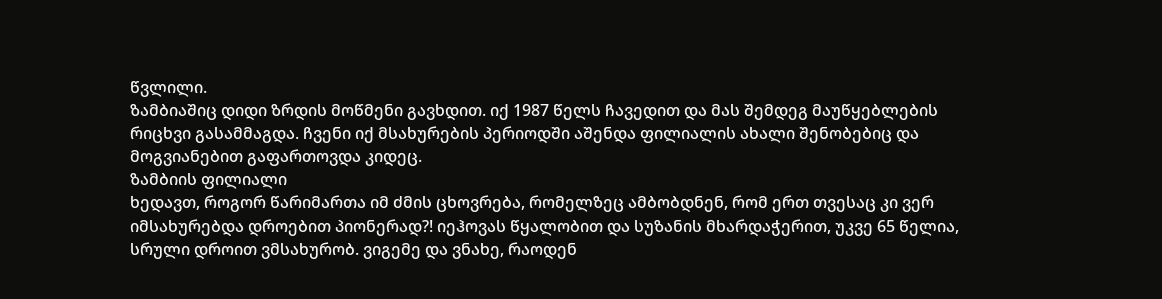წვლილი.
ზამბიაშიც დიდი ზრდის მოწმენი გავხდით. იქ 1987 წელს ჩავედით და მას შემდეგ მაუწყებლების რიცხვი გასამმაგდა. ჩვენი იქ მსახურების პერიოდში აშენდა ფილიალის ახალი შენობებიც და მოგვიანებით გაფართოვდა კიდეც.
ზამბიის ფილიალი
ხედავთ, როგორ წარიმართა იმ ძმის ცხოვრება, რომელზეც ამბობდნენ, რომ ერთ თვესაც კი ვერ იმსახურებდა დროებით პიონერად?! იეჰოვას წყალობით და სუზანის მხარდაჭერით, უკვე 65 წელია, სრული დროით ვმსახურობ. ვიგემე და ვნახე, რაოდენ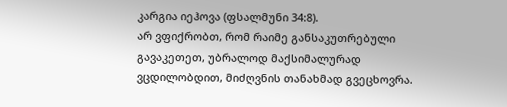კარგია იეჰოვა (ფსალმუნი 34:8).
არ ვფიქრობთ, რომ რაიმე განსაკუთრებული გავაკეთეთ, უბრალოდ მაქსიმალურად ვცდილობდით, მიძღვნის თანახმად გვეცხოვრა.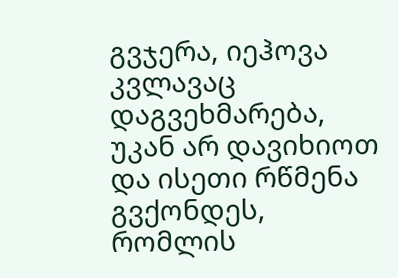გვჯერა, იეჰოვა კვლავაც დაგვეხმარება, უკან არ დავიხიოთ და ისეთი რწმენა გვქონდეს, რომლის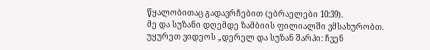წყალობითაც გადავრჩებით (ებრაელები 10:39).
მე და სუზანი დღემდე ზამბიის ფილიალში ვმსახურობთ.
უყურეთ ვიდეოს „დერელ და სუზან შარპი: ჩვენ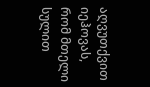აღვუთქვით იეჰოვას, რომ მთელი სულით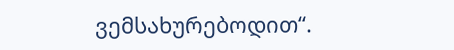ვემსახურებოდით“.